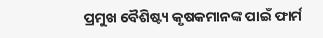ପ୍ରମୁଖ ବୈଶିଷ୍ଟ୍ୟ କୃଷକମାନଙ୍କ ପାଇଁ ଫାର୍ମ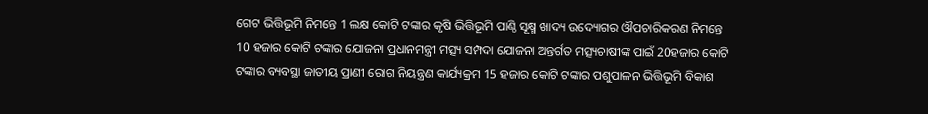ଗେଟ ଭିତ୍ତିଭୂମି ନିମନ୍ତେ 1 ଲକ୍ଷ କୋଟି ଟଙ୍କାର କୃଷି ଭିତ୍ତିଭୂମି ପାଣ୍ଠି ସୂକ୍ଷ୍ମ ଖାଦ୍ୟ ଉଦ୍ୟୋଗର ଔପଚାରିକରଣ ନିମନ୍ତେ 10 ହଜାର କୋଟି ଟଙ୍କାର ଯୋଜନା ପ୍ରଧାନମନ୍ତ୍ରୀ ମତ୍ସ୍ୟ ସମ୍ପଦା ଯୋଜନା ଅନ୍ତର୍ଗତ ମତ୍ସ୍ୟଚାଷୀଙ୍କ ପାଇଁ 20ହଜାର କୋଟି ଟଙ୍କାର ବ୍ୟବସ୍ଥା ଜାତୀୟ ପ୍ରାଣୀ ରୋଗ ନିୟନ୍ତ୍ରଣ କାର୍ଯ୍ୟକ୍ରମ 15 ହଜାର କୋଟି ଟଙ୍କାର ପଶୁପାଳନ ଭିତ୍ତିଭୂମି ବିକାଶ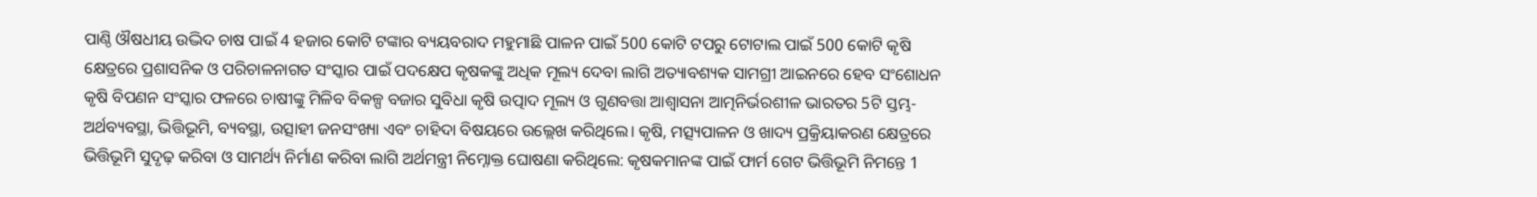ପାଣ୍ଠି ଔଷଧୀୟ ଉଦ୍ଭିଦ ଚାଷ ପାଇଁ 4 ହଜାର କୋଟି ଟଙ୍କାର ବ୍ୟୟବରାଦ ମହୁମାଛି ପାଳନ ପାଇଁ 500 କୋଟି ଟପରୁ ଟୋଟାଲ ପାଇଁ 500 କୋଟି କୃଷି କ୍ଷେତ୍ରରେ ପ୍ରଶାସନିକ ଓ ପରିଚାଳନାଗତ ସଂସ୍କାର ପାଇଁ ପଦକ୍ଷେପ କୃଷକଙ୍କୁ ଅଧିକ ମୂଲ୍ୟ ଦେବା ଲାଗି ଅତ୍ୟାବଶ୍ୟକ ସାମଗ୍ରୀ ଆଇନରେ ହେବ ସଂଶୋଧନ କୃଷି ବିପଣନ ସଂସ୍କାର ଫଳରେ ଚାଷୀଙ୍କୁ ମିଳିବ ବିକଳ୍ପ ବଜାର ସୁବିଧା କୃଷି ଉତ୍ପାଦ ମୂଲ୍ୟ ଓ ଗୁଣବତ୍ତା ଆଶ୍ଵାସନା ଆତ୍ମନିର୍ଭରଶୀଳ ଭାରତର 5ଟି ସ୍ତମ୍ଭ- ଅର୍ଥବ୍ୟବସ୍ଥା, ଭିତ୍ତିଭୂମି, ବ୍ୟବସ୍ଥା, ଉତ୍ସାହୀ ଜନସଂଖ୍ୟା ଏବଂ ଚାହିଦା ବିଷୟରେ ଉଲ୍ଲେଖ କରିଥିଲେ। କୃଷି, ମତ୍ସ୍ୟପାଳନ ଓ ଖାଦ୍ୟ ପ୍ରକ୍ରିୟାକରଣ କ୍ଷେତ୍ରରେ ଭିତ୍ତିଭୂମି ସୁଦୃଢ଼ କରିବା ଓ ସାମର୍ଥ୍ୟ ନିର୍ମାଣ କରିବା ଲାଗି ଅର୍ଥମନ୍ତ୍ରୀ ନିମ୍ନୋକ୍ତ ଘୋଷଣା କରିଥିଲେ: କୃଷକମାନଙ୍କ ପାଇଁ ଫାର୍ମ ଗେଟ ଭିତ୍ତିଭୂମି ନିମନ୍ତେ 1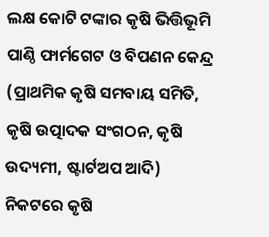ଲକ୍ଷ କୋଟି ଟଙ୍କାର କୃଷି ଭିତ୍ତିଭୂମି ପାଣ୍ଠି ଫାର୍ମଗେଟ ଓ ବିପଣନ କେନ୍ଦ୍ର (ପ୍ରାଥମିକ କୃଷି ସମବାୟ ସମିତି, କୃଷି ଉତ୍ପାଦକ ସଂଗଠନ, କୃଷି ଉଦ୍ୟମୀ, ଷ୍ଟାର୍ଟଅପ ଆଦି) ନିକଟରେ କୃଷି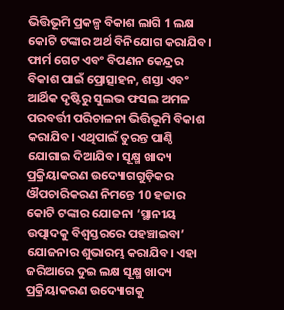ଭିତ୍ତିଭୂମି ପ୍ରକଳ୍ପ ବିକାଶ ଲାଗି 1 ଲକ୍ଷ କୋଟି ଟଙ୍କାର ଅର୍ଥ ବିନିଯୋଗ କରାଯିବ। ଫାର୍ମ ଗେଟ ଏବଂ ବିପଣନ କେନ୍ଦ୍ରର ବିକାଶ ପାଇଁ ପ୍ରୋତ୍ସାହନ, ଶସ୍ତା ଏବଂ ଆର୍ଥିକ ଦୃଷ୍ଟିରୁ ସୁଲଭ ଫସଲ ଅମଳ ପରବର୍ତ୍ତୀ ପରିଚାଳନା ଭିତ୍ତିଭୂମି ବିକାଶ କରାଯିବ। ଏଥିପାଇଁ ତୁରନ୍ତ ପାଣ୍ଠି ଯୋଗାଇ ଦିଆଯିବ। ସୂକ୍ଷ୍ମ ଖାଦ୍ୟ ପ୍ରକ୍ରିୟାକରଣ ଉଦ୍ୟୋଗଗୁଡ଼ିକର ଔପଚାରିକରଣ ନିମନ୍ତେ 10 ହଜାର କୋଟି ଟଙ୍କାର ଯୋଜନା ‘ସ୍ଥାନୀୟ ଉତ୍ପାଦକୁ ବିଶ୍ବସ୍ତରରେ ପହଞ୍ଚାଇବା’ ଯୋଜନାର ଶୁଭାରମ୍ଭ କରାଯିବ। ଏହା ଜରିଆରେ ଦୁଇ ଲକ୍ଷ ସୂକ୍ଷ୍ମ ଖାଦ୍ୟ ପ୍ରକ୍ରିୟାକରଣ ଉଦ୍ୟୋଗକୁ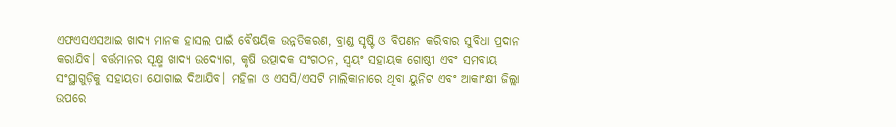ଏଫଏସଏସଆଇ ଖାଦ୍ୟ ମାନକ ହାସଲ ପାଇଁ ବୈଷୟିକ ଉନ୍ନତିକରଣ, ବ୍ରାଣ୍ଡ ସୃଷ୍ଟି ଓ ବିପଣନ କରିବାର ସୁବିଧା ପ୍ରଦାନ କରାଯିବ। ବର୍ତ୍ତମାନର ସୂକ୍ଷ୍ମ ଖାଦ୍ୟ ଉଦ୍ୟୋଗ, କୃଷି ଉତ୍ପାଦକ ସଂଗଠନ, ସ୍ଵୟଂ ସହାୟକ ଗୋଷ୍ଠୀ ଏବଂ ସମବାୟ ସଂସ୍ଥାଗୁଡ଼ିକୁ ସହାୟତା ଯୋଗାଇ ଦିଆଯିବ। ମହିଳା ଓ ଏସସି/ଏସଟି ମାଲିକାନାରେ ଥିବା ୟୁନିଟ ଏବଂ ଆକାଂକ୍ଷୀ ଜିଲ୍ଲା ଉପରେ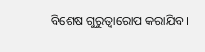ବିଶେଷ ଗୁରୁତ୍ଵାରୋପ କରାଯିବ।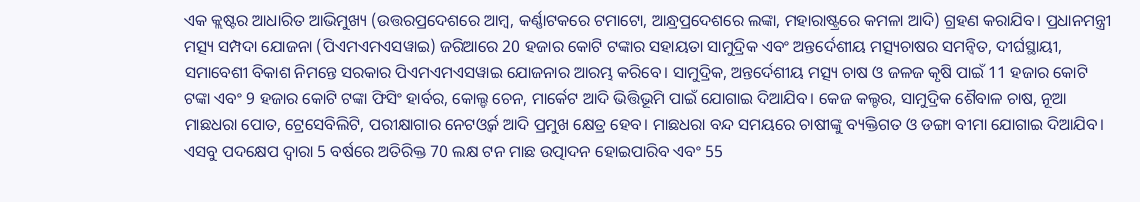ଏକ କ୍ଲଷ୍ଟର ଆଧାରିତ ଆଭିମୁଖ୍ୟ (ଉତ୍ତରପ୍ରଦେଶରେ ଆମ୍ବ, କର୍ଣ୍ଣାଟକରେ ଟମାଟୋ, ଆନ୍ଧ୍ରପ୍ରଦେଶରେ ଲଙ୍କା, ମହାରାଷ୍ଟ୍ରରେ କମଳା ଆଦି) ଗ୍ରହଣ କରାଯିବ। ପ୍ରଧାନମନ୍ତ୍ରୀ ମତ୍ସ୍ୟ ସମ୍ପଦା ଯୋଜନା (ପିଏମଏମଏସୱାଇ) ଜରିଆରେ 20 ହଜାର କୋଟି ଟଙ୍କାର ସହାୟତା ସାମୁଦ୍ରିକ ଏବଂ ଅନ୍ତର୍ଦେଶୀୟ ମତ୍ସ୍ୟଚାଷର ସମନ୍ବିତ, ଦୀର୍ଘସ୍ଥାୟୀ, ସମାବେଶୀ ବିକାଶ ନିମନ୍ତେ ସରକାର ପିଏମଏମଏସୱାଇ ଯୋଜନାର ଆରମ୍ଭ କରିବେ। ସାମୁଦ୍ରିକ, ଅନ୍ତର୍ଦେଶୀୟ ମତ୍ସ୍ୟ ଚାଷ ଓ ଜଳଜ କୃଷି ପାଇଁ 11 ହଜାର କୋଟି ଟଙ୍କା ଏବଂ 9 ହଜାର କୋଟି ଟଙ୍କା ଫିସିଂ ହାର୍ବର, କୋଲ୍ଡ ଚେନ, ମାର୍କେଟ ଆଦି ଭିତ୍ତିଭୂମି ପାଇଁ ଯୋଗାଇ ଦିଆଯିବ। କେଜ କଲ୍ଚର, ସାମୁଦ୍ରିକ ଶୈବାଳ ଚାଷ, ନୂଆ ମାଛଧରା ପୋତ, ଟ୍ରେସେବିଲିଟି, ପରୀକ୍ଷାଗାର ନେଟଓ୍ବର୍କ ଆଦି ପ୍ରମୁଖ କ୍ଷେତ୍ର ହେବ। ମାଛଧରା ବନ୍ଦ ସମୟରେ ଚାଷୀଙ୍କୁ ବ୍ୟକ୍ତିଗତ ଓ ଡଙ୍ଗା ବୀମା ଯୋଗାଇ ଦିଆଯିବ। ଏସବୁ ପଦକ୍ଷେପ ଦ୍ଵାରା 5 ବର୍ଷରେ ଅତିରିକ୍ତ 70 ଲକ୍ଷ ଟନ ମାଛ ଉତ୍ପାଦନ ହୋଇପାରିବ ଏବଂ 55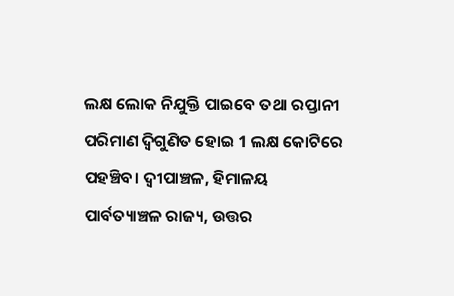ଲକ୍ଷ ଲୋକ ନିଯୁକ୍ତି ପାଇବେ ତଥା ରପ୍ତାନୀ ପରିମାଣ ଦ୍ବିଗୁଣିତ ହୋଇ 1 ଲକ୍ଷ କୋଟିରେ ପହଞ୍ଚିବ। ଦ୍ଵୀପାଞ୍ଚଳ, ହିମାଳୟ ପାର୍ବତ୍ୟାଞ୍ଚଳ ରାଜ୍ୟ, ଉତ୍ତର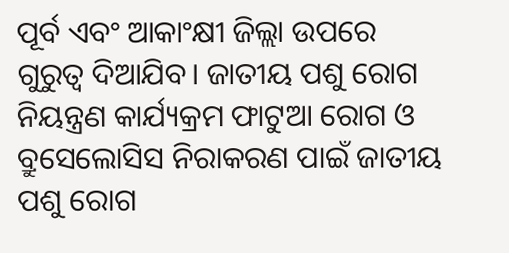ପୂର୍ବ ଏବଂ ଆକାଂକ୍ଷୀ ଜିଲ୍ଲା ଉପରେ ଗୁରୁତ୍ଵ ଦିଆଯିବ। ଜାତୀୟ ପଶୁ ରୋଗ ନିୟନ୍ତ୍ରଣ କାର୍ଯ୍ୟକ୍ରମ ଫାଟୁଆ ରୋଗ ଓ ବ୍ରୁସେଲୋସିସ ନିରାକରଣ ପାଇଁ ଜାତୀୟ ପଶୁ ରୋଗ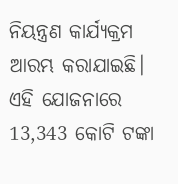ନିୟନ୍ତ୍ରଣ କାର୍ଯ୍ୟକ୍ରମ ଆରମ୍ଭ କରାଯାଇଛି। ଏହି ଯୋଜନାରେ 13,343 କୋଟି ଟଙ୍କା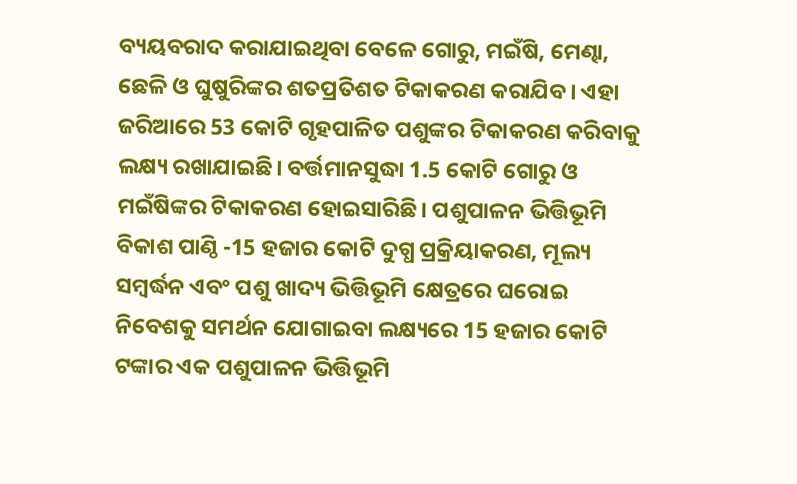ବ୍ୟୟବରାଦ କରାଯାଇଥିବା ବେଳେ ଗୋରୁ, ମଇଁଷି, ମେଣ୍ଢା, ଛେଳି ଓ ଘୁଷୁରିଙ୍କର ଶତପ୍ରତିଶତ ଟିକାକରଣ କରାଯିବ। ଏହା ଜରିଆରେ 53 କୋଟି ଗୃହପାଳିତ ପଶୁଙ୍କର ଟିକାକରଣ କରିବାକୁ ଲକ୍ଷ୍ୟ ରଖାଯାଇଛି। ବର୍ତ୍ତମାନସୁଦ୍ଧା 1.5 କୋଟି ଗୋରୁ ଓ ମଇଁଷିଙ୍କର ଟିକାକରଣ ହୋଇସାରିଛି। ପଶୁପାଳନ ଭିତ୍ତିଭୂମି ବିକାଶ ପାଣ୍ଠି -15 ହଜାର କୋଟି ଦୁଗ୍ଧ ପ୍ରକ୍ରିୟାକରଣ, ମୂଲ୍ୟ ସମ୍ବର୍ଦ୍ଧନ ଏବଂ ପଶୁ ଖାଦ୍ୟ ଭିତ୍ତିଭୂମି କ୍ଷେତ୍ରରେ ଘରୋଇ ନିବେଶକୁ ସମର୍ଥନ ଯୋଗାଇବା ଲକ୍ଷ୍ୟରେ 15 ହଜାର କୋଟି ଟଙ୍କାର ଏକ ପଶୁପାଳନ ଭିତ୍ତିଭୂମି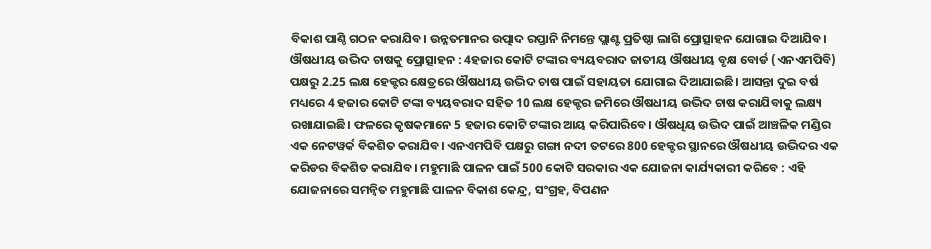ବିକାଶ ପାଣ୍ଠି ଗଠନ କରାଯିବ। ଉନ୍ନତମାନର ଉତ୍ପାଦ ରପ୍ତାନି ନିମନ୍ତେ ପ୍ଲାଣ୍ଟ ପ୍ରତିଷ୍ଠା ଲାଗି ପ୍ରୋତ୍ସାହନ ଯୋଗାଇ ଦିଆଯିବ। ଔଷଧୀୟ ଉଦ୍ଭିଦ ଚାଷକୁ ପ୍ରୋତ୍ସାହନ : 4ହଜାର କୋଟି ଟଙ୍କାର ବ୍ୟୟବରାଦ ଜାତୀୟ ଔଷଧୀୟ ବୃକ୍ଷ ବୋର୍ଡ (ଏନଏମପିବି) ପକ୍ଷରୁ 2.25 ଲକ୍ଷ ହେକ୍ଟର କ୍ଷେତ୍ରରେ ଔଷଧୀୟ ଉଦ୍ଭିଦ ଚାଷ ପାଇଁ ସହାୟତା ଯୋଗାଇ ଦିଆଯାଇଛି। ଆସନ୍ତା ଦୁଇ ବର୍ଷ ମଧ୍ୟରେ 4 ହଜାର କୋଟି ଟଙ୍କା ବ୍ୟୟବରାଦ ସହିତ 10 ଲକ୍ଷ ହେକ୍ଟର ଜମିରେ ଔଷଧୀୟ ଉଦ୍ଭିଦ ଚାଷ କରାଯିବାକୁ ଲକ୍ଷ୍ୟ ରଖାଯାଇଛି। ଫଳରେ କୃଷକମାନେ 5 ହଜାର କୋଟି ଟଙ୍କାର ଆୟ କରିପାରିବେ। ଔଷଧିୟ ଉଦ୍ଭିଦ ପାଇଁ ଆଞ୍ଚଳିକ ମଣ୍ଡିର ଏକ ନେଟୱର୍କ ବିକଶିତ କରାଯିବ। ଏନଏମପିବି ପକ୍ଷରୁ ଗଙ୍ଗା ନଦୀ ତଟରେ 800 ହେକ୍ଟର ସ୍ଥାନରେ ଔଷଧୀୟ ଉଦ୍ଭିଦର ଏକ କରିଡର ବିକଶିତ କରାଯିବ। ମହୁମାଛି ପାଳନ ପାଇଁ 500 କୋଟି ସରକାର ଏକ ଯୋଜନା କାର୍ଯ୍ୟକାରୀ କରିବେ : ଏହି ଯୋଜନାରେ ସମନ୍ୱିତ ମହୁମାଛି ପାଳନ ବିକାଶ କେନ୍ଦ୍ର, ସଂଗ୍ରହ, ବିପଣନ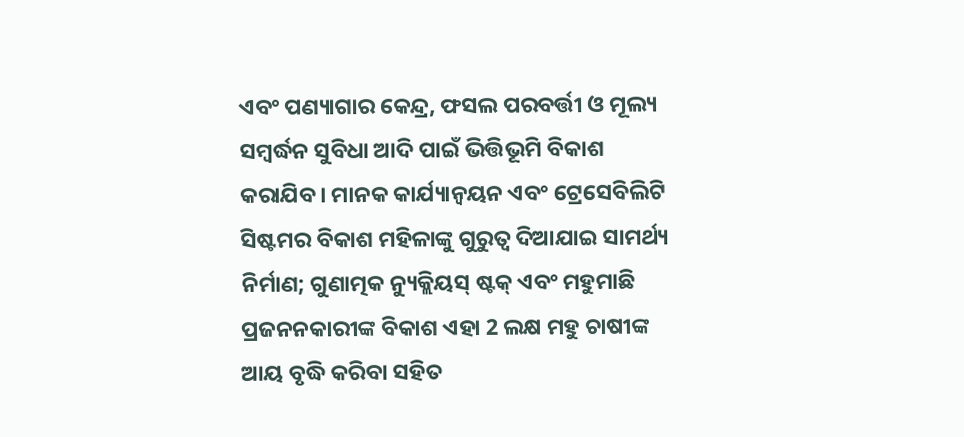ଏବଂ ପଣ୍ୟାଗାର କେନ୍ଦ୍ର, ଫସଲ ପରବର୍ତ୍ତୀ ଓ ମୂଲ୍ୟ ସମ୍ବର୍ଦ୍ଧନ ସୁବିଧା ଆଦି ପାଇଁ ଭିତ୍ତିଭୂମି ବିକାଶ କରାଯିବ। ମାନକ କାର୍ଯ୍ୟାନ୍ବୟନ ଏବଂ ଟ୍ରେସେବିଲିଟି ସିଷ୍ଟମର ବିକାଶ ମହିଳାଙ୍କୁ ଗୁରୁତ୍ଵ ଦିଆଯାଇ ସାମର୍ଥ୍ୟ ନିର୍ମାଣ; ଗୁଣାତ୍ମକ ନ୍ୟୁକ୍ଲିୟସ୍ ଷ୍ଟକ୍ ଏବଂ ମହୁମାଛି ପ୍ରଜନନକାରୀଙ୍କ ବିକାଶ ଏହା 2 ଲକ୍ଷ ମହୁ ଚାଷୀଙ୍କ ଆୟ ବୃଦ୍ଧି କରିବା ସହିତ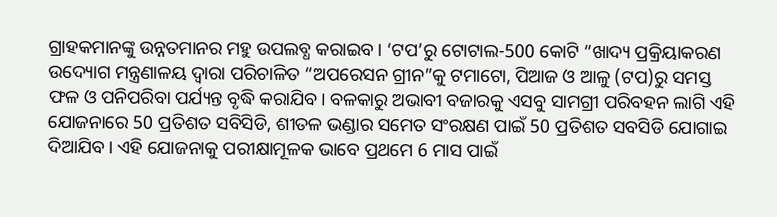ଗ୍ରାହକମାନଙ୍କୁ ଉନ୍ନତମାନର ମହୁ ଉପଲବ୍ଧ କରାଇବ। ‘ଟପ’ରୁ ଟୋଟାଲ-500 କୋଟି “ଖାଦ୍ୟ ପ୍ରକ୍ରିୟାକରଣ ଉଦ୍ୟୋଗ ମନ୍ତ୍ରଣାଳୟ ଦ୍ବାରା ପରିଚାଳିତ “ଅପରେସନ ଗ୍ରୀନ”କୁ ଟମାଟୋ, ପିଆଜ ଓ ଆଳୁ (ଟପ)ରୁ ସମସ୍ତ ଫଳ ଓ ପନିପରିବା ପର୍ଯ୍ୟନ୍ତ ବୃଦ୍ଧି କରାଯିବ। ବଳକାରୁ ଅଭାବୀ ବଜାରକୁ ଏସବୁ ସାମଗ୍ରୀ ପରିବହନ ଲାଗି ଏହି ଯୋଜନାରେ 50 ପ୍ରତିଶତ ସବିସିଡି, ଶୀତଳ ଭଣ୍ଡାର ସମେତ ସଂରକ୍ଷଣ ପାଇଁ 50 ପ୍ରତିଶତ ସବସିଡି ଯୋଗାଇ ଦିଆଯିବ। ଏହି ଯୋଜନାକୁ ପରୀକ୍ଷାମୂଳକ ଭାବେ ପ୍ରଥମେ 6 ମାସ ପାଇଁ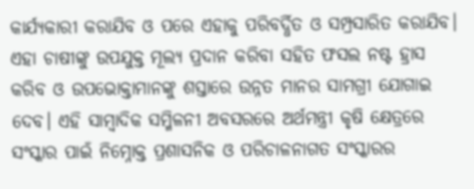କାର୍ଯ୍ୟକାରୀ କରାଯିବ ଓ ପରେ ଏହାକୁ ପରିବର୍ଦ୍ଧିତ ଓ ସମ୍ପ୍ରସାରିତ କରାଯିବ। ଏହା ଚାଷୀଙ୍କୁ ଉପଯୁକ୍ତ ମୂଲ୍ୟ ପ୍ରଦାନ କରିବା ସହିତ ଫସଲ ନଷ୍ଟ ହ୍ରାସ କରିବ ଓ ଉପଭୋକ୍ତାମାନଙ୍କୁ ଶସ୍ତାରେ ଉନ୍ନତ ମାନର ସାମଗ୍ରୀ ଯୋଗାଇ ଦେବ। ଏହି ସାମ୍ବାଦିକ ସମ୍ମିଳନୀ ଅବସରରେ ଅର୍ଥମନ୍ତ୍ରୀ କୃଷି କ୍ଷେତ୍ରରେ ସଂସ୍କାର ପାଇଁ ନିମ୍ନୋକ୍ତ ପ୍ରଶାସନିକ ଓ ପରିଚାଳନାଗତ ସଂସ୍କାରର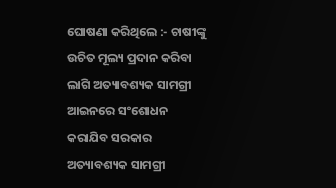ଘୋଷଣା କରିଥିଲେ :- ଚାଷୀଙ୍କୁ ଉଚିତ ମୂଲ୍ୟ ପ୍ରଦାନ କରିବା ଲାଗି ଅତ୍ୟାବଶ୍ୟକ ସାମଗ୍ରୀ ଆଇନରେ ସଂଶୋଧନ କରାଯିବ ସରକାର ଅତ୍ୟାବଶ୍ୟକ ସାମଗ୍ରୀ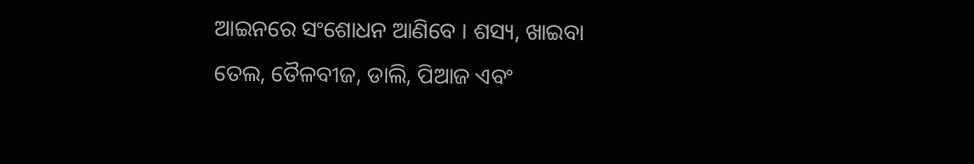ଆଇନରେ ସଂଶୋଧନ ଆଣିବେ । ଶସ୍ୟ, ଖାଇବା ତେଲ, ତୈଳବୀଜ, ଡାଲି, ପିଆଜ ଏବଂ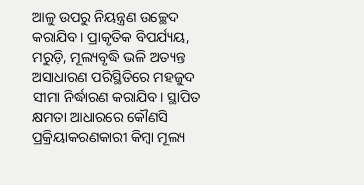ଆଳୁ ଉପରୁ ନିୟନ୍ତ୍ରଣ ଉଚ୍ଛେଦ କରାଯିବ। ପ୍ରାକୃତିକ ବିପର୍ଯ୍ୟୟ, ମରୁଡ଼ି, ମୂଲ୍ୟବୃଦ୍ଧି ଭଳି ଅତ୍ୟନ୍ତ ଅସାଧାରଣ ପରିସ୍ଥିତିରେ ମହଜୁଦ ସୀମା ନିର୍ଦ୍ଧାରଣ କରାଯିବ। ସ୍ଥାପିତ କ୍ଷମତା ଆଧାରରେ କୌଣସି ପ୍ରକ୍ରିୟାକରଣକାରୀ କିମ୍ବା ମୂଲ୍ୟ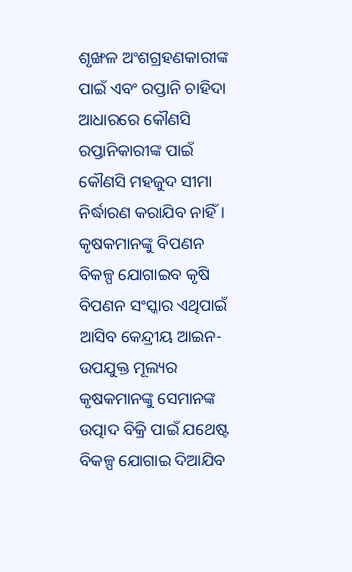ଶୃଙ୍ଖଳ ଅଂଶଗ୍ରହଣକାରୀଙ୍କ ପାଇଁ ଏବଂ ରପ୍ତାନି ଚାହିଦା ଆଧାରରେ କୌଣସି ରପ୍ତାନିକାରୀଙ୍କ ପାଇଁ କୌଣସି ମହଜୁଦ ସୀମା ନିର୍ଦ୍ଧାରଣ କରାଯିବ ନାହିଁ। କୃଷକମାନଙ୍କୁ ବିପଣନ ବିକଳ୍ପ ଯୋଗାଇବ କୃଷି ବିପଣନ ସଂସ୍କାର ଏଥିପାଇଁ ଆସିବ କେନ୍ଦ୍ରୀୟ ଆଇନ- ଉପଯୁକ୍ତ ମୂଲ୍ୟର କୃଷକମାନଙ୍କୁ ସେମାନଙ୍କ ଉତ୍ପାଦ ବିକ୍ରି ପାଇଁ ଯଥେଷ୍ଟ ବିକଳ୍ପ ଯୋଗାଇ ଦିଆଯିବ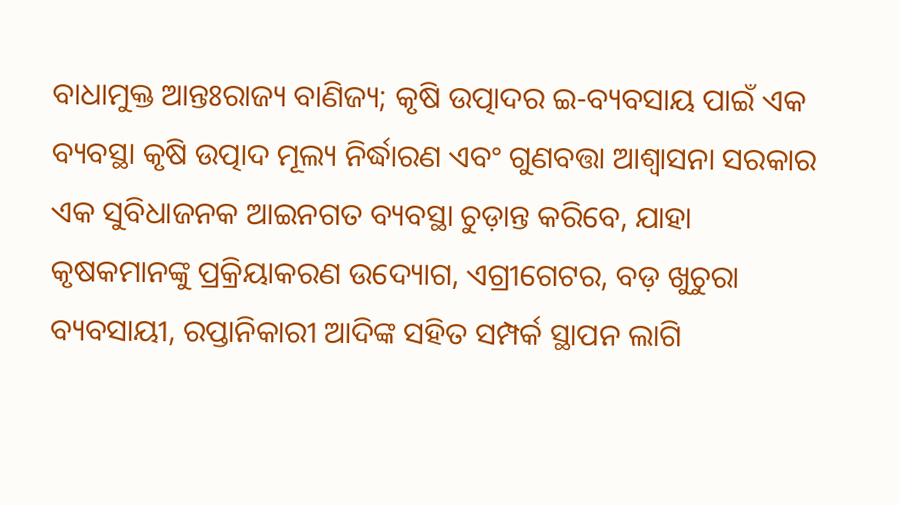ବାଧାମୁକ୍ତ ଆନ୍ତଃରାଜ୍ୟ ବାଣିଜ୍ୟ; କୃଷି ଉତ୍ପାଦର ଇ-ବ୍ୟବସାୟ ପାଇଁ ଏକ ବ୍ୟବସ୍ଥା କୃଷି ଉତ୍ପାଦ ମୂଲ୍ୟ ନିର୍ଦ୍ଧାରଣ ଏବଂ ଗୁଣବତ୍ତା ଆଶ୍ଵାସନା ସରକାର ଏକ ସୁବିଧାଜନକ ଆଇନଗତ ବ୍ୟବସ୍ଥା ଚୁଡ଼ାନ୍ତ କରିବେ, ଯାହା କୃଷକମାନଙ୍କୁ ପ୍ରକ୍ରିୟାକରଣ ଉଦ୍ୟୋଗ, ଏଗ୍ରୀଗେଟର, ବଡ଼ ଖୁଚୁରା ବ୍ୟବସାୟୀ, ରପ୍ତାନିକାରୀ ଆଦିଙ୍କ ସହିତ ସମ୍ପର୍କ ସ୍ଥାପନ ଲାଗି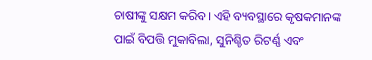ଚାଷୀଙ୍କୁ ସକ୍ଷମ କରିବ। ଏହି ବ୍ୟବସ୍ଥାରେ କୃଷକମାନଙ୍କ ପାଇଁ ବିପତ୍ତି ମୁକାବିଲା, ସୁନିଶ୍ଚିତ ରିଟର୍ଣ୍ଣ ଏବଂ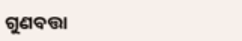ଗୁଣବତ୍ତା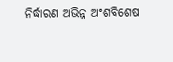ନିର୍ଦ୍ଧାରଣ ଅଭିନ୍ନ ଅଂଶବିଶେଷ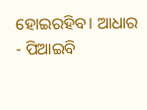ହୋଇରହିବ। ଆଧାର - ପିଆଇବି